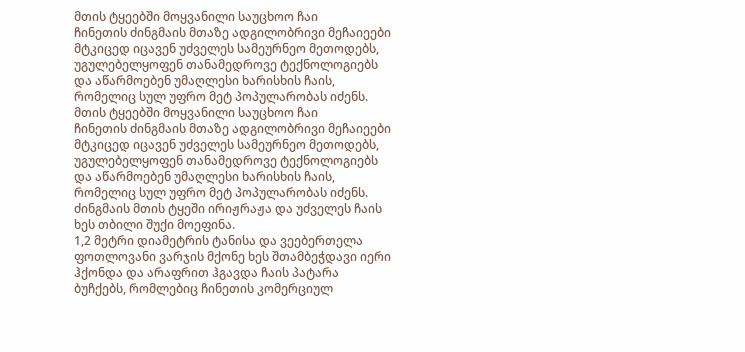მთის ტყეებში მოყვანილი საუცხოო ჩაი
ჩინეთის ძინგმაის მთაზე ადგილობრივი მეჩაიეები მტკიცედ იცავენ უძველეს სამეურნეო მეთოდებს, უგულებელყოფენ თანამედროვე ტექნოლოგიებს და აწარმოებენ უმაღლესი ხარისხის ჩაის, რომელიც სულ უფრო მეტ პოპულარობას იძენს.
მთის ტყეებში მოყვანილი საუცხოო ჩაი
ჩინეთის ძინგმაის მთაზე ადგილობრივი მეჩაიეები მტკიცედ იცავენ უძველეს სამეურნეო მეთოდებს, უგულებელყოფენ თანამედროვე ტექნოლოგიებს და აწარმოებენ უმაღლესი ხარისხის ჩაის, რომელიც სულ უფრო მეტ პოპულარობას იძენს.
ძინგმაის მთის ტყეში ირიჟრაჟა და უძველეს ჩაის ხეს თბილი შუქი მოეფინა.
1,2 მეტრი დიამეტრის ტანისა და ვეებერთელა ფოთლოვანი ვარჯის მქონე ხეს შთამბეჭდავი იერი ჰქონდა და არაფრით ჰგავდა ჩაის პატარა ბუჩქებს, რომლებიც ჩინეთის კომერციულ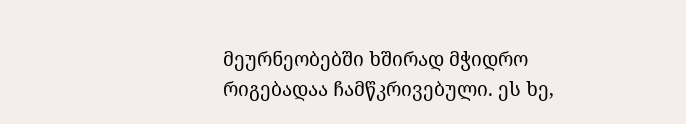მეურნეობებში ხშირად მჭიდრო რიგებადაა ჩამწკრივებული. ეს ხე,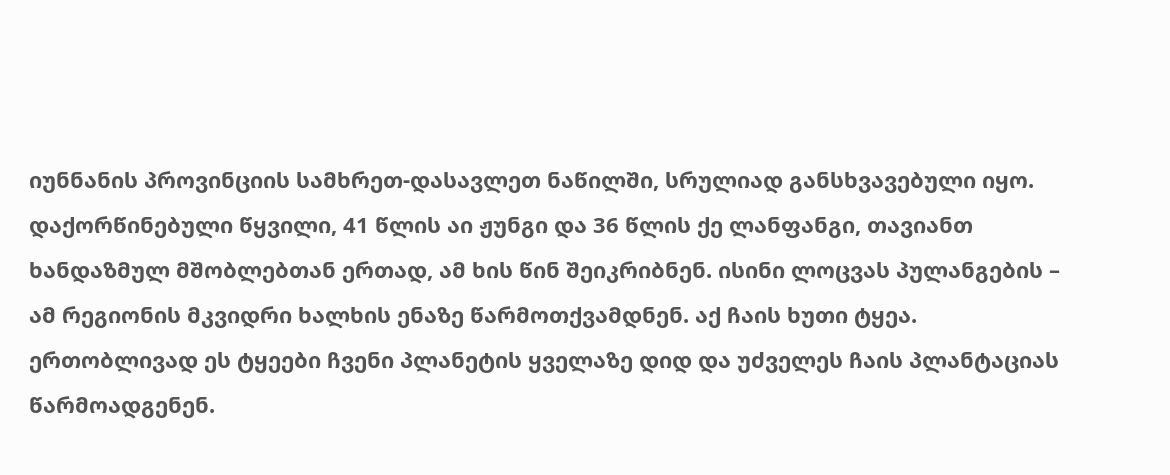იუნნანის პროვინციის სამხრეთ-დასავლეთ ნაწილში, სრულიად განსხვავებული იყო.
დაქორწინებული წყვილი, 41 წლის აი ჟუნგი და 36 წლის ქე ლანფანგი, თავიანთ ხანდაზმულ მშობლებთან ერთად, ამ ხის წინ შეიკრიბნენ. ისინი ლოცვას პულანგების – ამ რეგიონის მკვიდრი ხალხის ენაზე წარმოთქვამდნენ. აქ ჩაის ხუთი ტყეა. ერთობლივად ეს ტყეები ჩვენი პლანეტის ყველაზე დიდ და უძველეს ჩაის პლანტაციას წარმოადგენენ.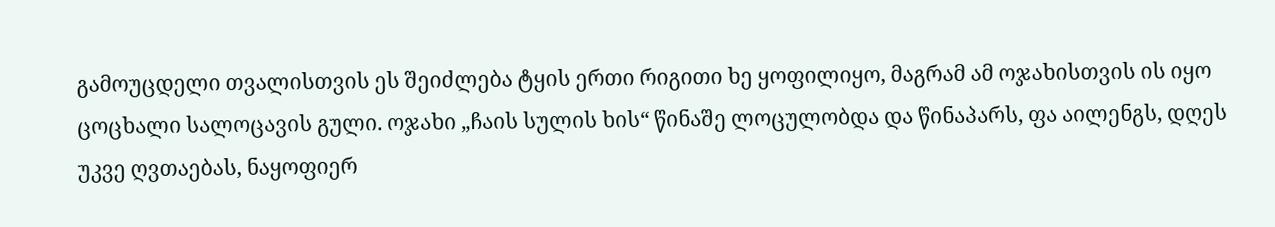გამოუცდელი თვალისთვის ეს შეიძლება ტყის ერთი რიგითი ხე ყოფილიყო, მაგრამ ამ ოჯახისთვის ის იყო ცოცხალი სალოცავის გული. ოჯახი „ჩაის სულის ხის“ წინაშე ლოცულობდა და წინაპარს, ფა აილენგს, დღეს უკვე ღვთაებას, ნაყოფიერ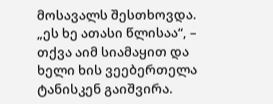მოსავალს შესთხოვდა. „ეს ხე ათასი წლისაა“, – თქვა აიმ სიამაყით და ხელი ხის ვეებერთელა ტანისკენ გაიშვირა.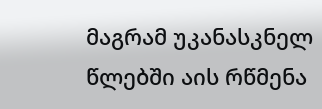მაგრამ უკანასკნელ წლებში აის რწმენა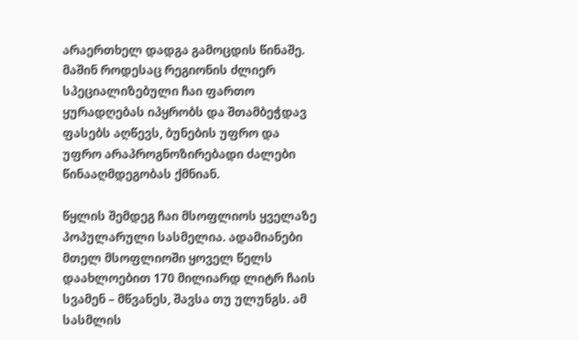არაერთხელ დადგა გამოცდის წინაშე. მაშინ როდესაც რეგიონის ძლიერ სპეციალიზებული ჩაი ფართო ყურადღებას იპყრობს და შთამბეჭდავ ფასებს აღწევს, ბუნების უფრო და უფრო არაპროგნოზირებადი ძალები წინააღმდეგობას ქმნიან.

წყლის შემდეგ ჩაი მსოფლიოს ყველაზე პოპულარული სასმელია. ადამიანები მთელ მსოფლიოში ყოველ წელს დაახლოებით 170 მილიარდ ლიტრ ჩაის სვამენ – მწვანეს, შავსა თუ ულუნგს. ამ სასმლის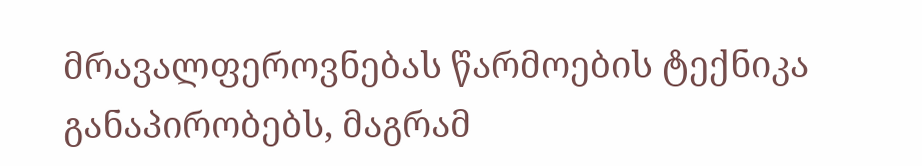მრავალფეროვნებას წარმოების ტექნიკა განაპირობებს, მაგრამ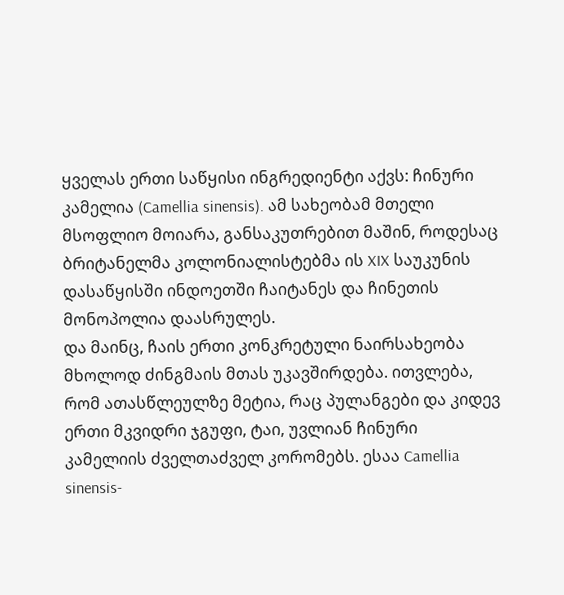ყველას ერთი საწყისი ინგრედიენტი აქვს: ჩინური კამელია (Camellia sinensis). ამ სახეობამ მთელი მსოფლიო მოიარა, განსაკუთრებით მაშინ, როდესაც ბრიტანელმა კოლონიალისტებმა ის XIX საუკუნის დასაწყისში ინდოეთში ჩაიტანეს და ჩინეთის მონოპოლია დაასრულეს.
და მაინც, ჩაის ერთი კონკრეტული ნაირსახეობა მხოლოდ ძინგმაის მთას უკავშირდება. ითვლება, რომ ათასწლეულზე მეტია, რაც პულანგები და კიდევ ერთი მკვიდრი ჯგუფი, ტაი, უვლიან ჩინური კამელიის ძველთაძველ კორომებს. ესაა Camellia sinensis-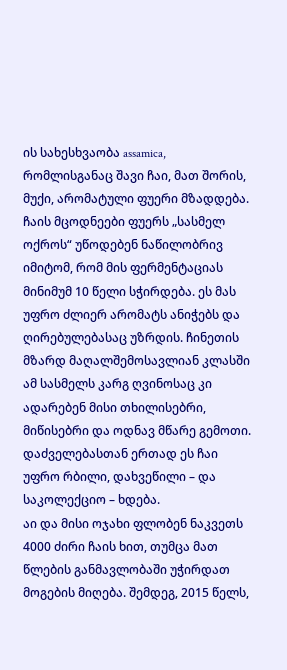ის სახესხვაობა assamica, რომლისგანაც შავი ჩაი, მათ შორის, მუქი, არომატული ფუერი მზადდება. ჩაის მცოდნეები ფუერს „სასმელ ოქროს“ უწოდებენ ნაწილობრივ იმიტომ, რომ მის ფერმენტაციას მინიმუმ 10 წელი სჭირდება. ეს მას უფრო ძლიერ არომატს ანიჭებს და ღირებულებასაც უზრდის. ჩინეთის მზარდ მაღალშემოსავლიან კლასში ამ სასმელს კარგ ღვინოსაც კი ადარებენ მისი თხილისებრი, მიწისებრი და ოდნავ მწარე გემოთი. დაძველებასთან ერთად ეს ჩაი უფრო რბილი, დახვეწილი – და საკოლექციო – ხდება.
აი და მისი ოჯახი ფლობენ ნაკვეთს 4000 ძირი ჩაის ხით, თუმცა მათ წლების განმავლობაში უჭირდათ მოგების მიღება. შემდეგ, 2015 წელს,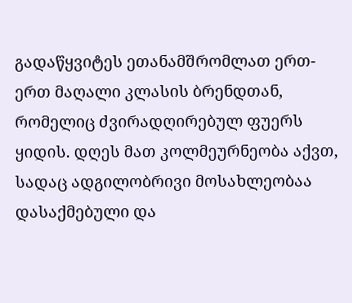გადაწყვიტეს ეთანამშრომლათ ერთ-ერთ მაღალი კლასის ბრენდთან, რომელიც ძვირადღირებულ ფუერს ყიდის. დღეს მათ კოლმეურნეობა აქვთ, სადაც ადგილობრივი მოსახლეობაა დასაქმებული და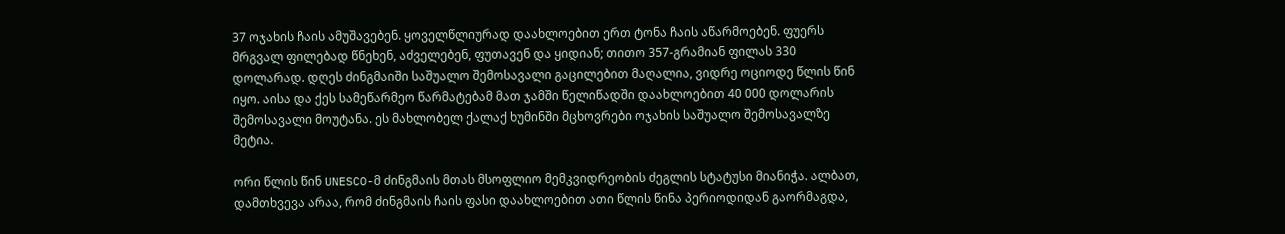37 ოჯახის ჩაის ამუშავებენ. ყოველწლიურად დაახლოებით ერთ ტონა ჩაის აწარმოებენ. ფუერს მრგვალ ფილებად წნეხენ, აძველებენ, ფუთავენ და ყიდიან; თითო 357-გრამიან ფილას 330 დოლარად. დღეს ძინგმაიში საშუალო შემოსავალი გაცილებით მაღალია, ვიდრე ოციოდე წლის წინ იყო. აისა და ქეს სამეწარმეო წარმატებამ მათ ჯამში წელიწადში დაახლოებით 40 000 დოლარის შემოსავალი მოუტანა. ეს მახლობელ ქალაქ ხუმინში მცხოვრები ოჯახის საშუალო შემოსავალზე მეტია.

ორი წლის წინ UNESCO-მ ძინგმაის მთას მსოფლიო მემკვიდრეობის ძეგლის სტატუსი მიანიჭა. ალბათ, დამთხვევა არაა, რომ ძინგმაის ჩაის ფასი დაახლოებით ათი წლის წინა პერიოდიდან გაორმაგდა,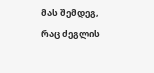მას შემდეგ, რაც ძეგლის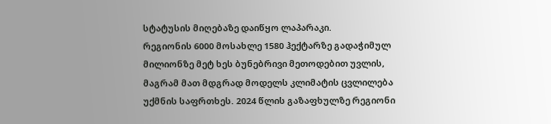სტატუსის მიღებაზე დაიწყო ლაპარაკი.
რეგიონის 6000 მოსახლე 1580 ჰექტარზე გადაჭიმულ მილიონზე მეტ ხეს ბუნებრივი მეთოდებით უვლის, მაგრამ მათ მდგრად მოდელს კლიმატის ცვლილება უქმნის საფრთხეს. 2024 წლის გაზაფხულზე რეგიონი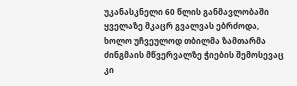უკანასკნელი 60 წლის განმავლობაში ყველაზე მკაცრ გვალვას ებრძოდა, ხოლო უჩვეულოდ თბილმა ზამთარმა ძინგმაის მწვერვალზე ჭიების შემოსევაც კი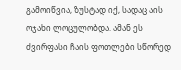გამოიწვია, ზუსტად იქ, სადაც აის ოჯახი ლოცულობდა. ამან ეს ძვირფასი ჩაის ფოთლები სწორედ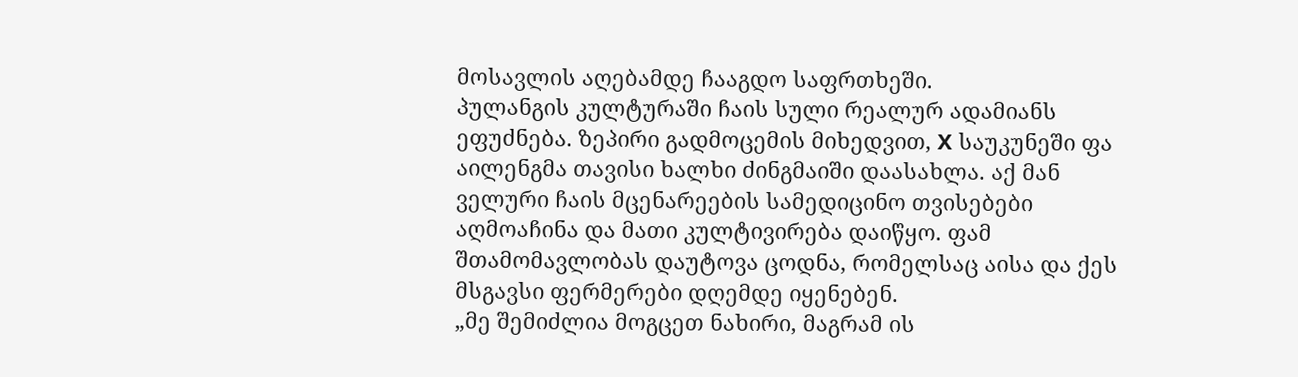მოსავლის აღებამდე ჩააგდო საფრთხეში.
პულანგის კულტურაში ჩაის სული რეალურ ადამიანს ეფუძნება. ზეპირი გადმოცემის მიხედვით, X საუკუნეში ფა აილენგმა თავისი ხალხი ძინგმაიში დაასახლა. აქ მან ველური ჩაის მცენარეების სამედიცინო თვისებები აღმოაჩინა და მათი კულტივირება დაიწყო. ფამ შთამომავლობას დაუტოვა ცოდნა, რომელსაც აისა და ქეს მსგავსი ფერმერები დღემდე იყენებენ.
„მე შემიძლია მოგცეთ ნახირი, მაგრამ ის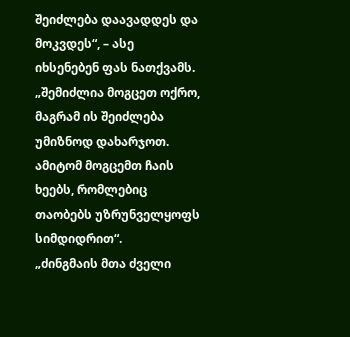შეიძლება დაავადდეს და მოკვდეს“, – ასე იხსენებენ ფას ნათქვამს. „შემიძლია მოგცეთ ოქრო, მაგრამ ის შეიძლება უმიზნოდ დახარჯოთ. ამიტომ მოგცემთ ჩაის ხეებს, რომლებიც თაობებს უზრუნველყოფს სიმდიდრით“.
„ძინგმაის მთა ძველი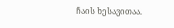ჩაის ხესავითაა.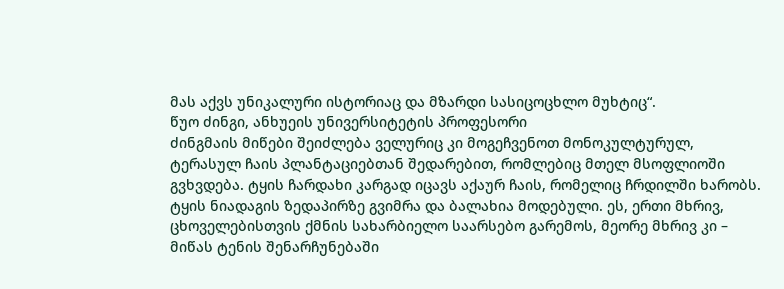მას აქვს უნიკალური ისტორიაც და მზარდი სასიცოცხლო მუხტიც“.
წუო ძინგი, ანხუეის უნივერსიტეტის პროფესორი
ძინგმაის მიწები შეიძლება ველურიც კი მოგეჩვენოთ მონოკულტურულ, ტერასულ ჩაის პლანტაციებთან შედარებით, რომლებიც მთელ მსოფლიოში გვხვდება. ტყის ჩარდახი კარგად იცავს აქაურ ჩაის, რომელიც ჩრდილში ხარობს. ტყის ნიადაგის ზედაპირზე გვიმრა და ბალახია მოდებული. ეს, ერთი მხრივ, ცხოველებისთვის ქმნის სახარბიელო საარსებო გარემოს, მეორე მხრივ კი – მიწას ტენის შენარჩუნებაში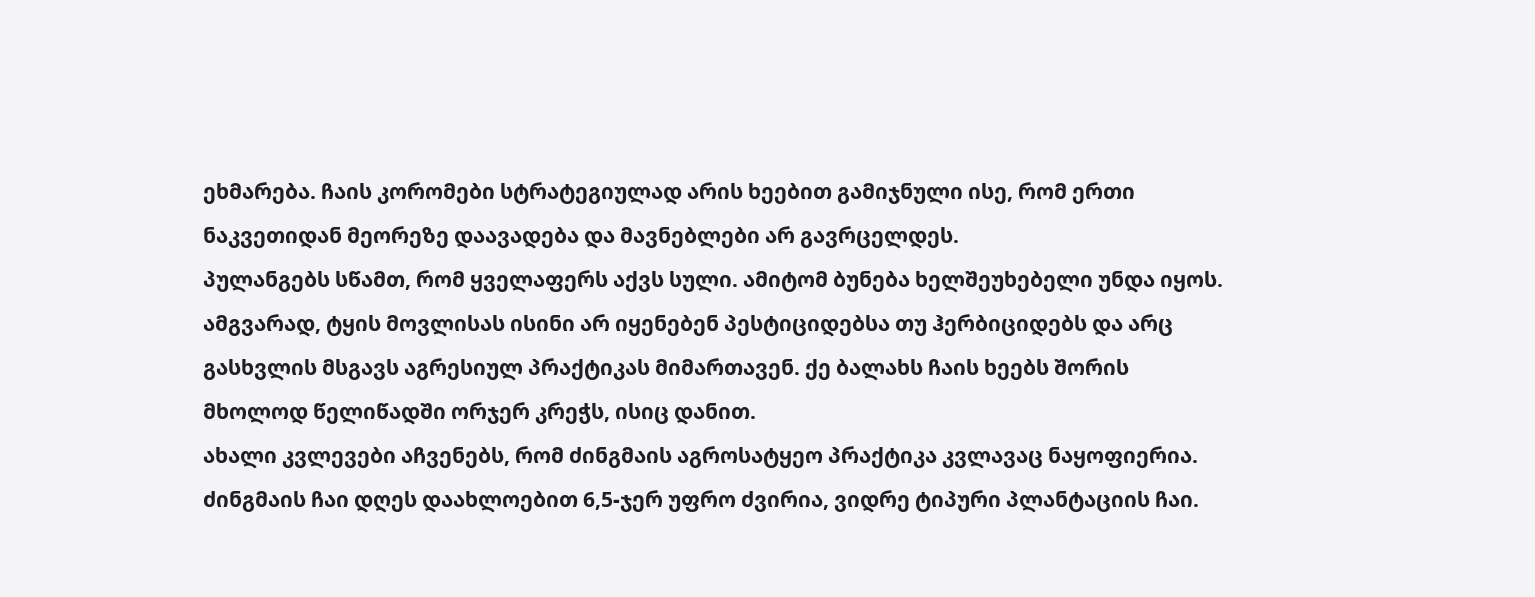ეხმარება. ჩაის კორომები სტრატეგიულად არის ხეებით გამიჯნული ისე, რომ ერთი ნაკვეთიდან მეორეზე დაავადება და მავნებლები არ გავრცელდეს.
პულანგებს სწამთ, რომ ყველაფერს აქვს სული. ამიტომ ბუნება ხელშეუხებელი უნდა იყოს. ამგვარად, ტყის მოვლისას ისინი არ იყენებენ პესტიციდებსა თუ ჰერბიციდებს და არც გასხვლის მსგავს აგრესიულ პრაქტიკას მიმართავენ. ქე ბალახს ჩაის ხეებს შორის მხოლოდ წელიწადში ორჯერ კრეჭს, ისიც დანით.
ახალი კვლევები აჩვენებს, რომ ძინგმაის აგროსატყეო პრაქტიკა კვლავაც ნაყოფიერია. ძინგმაის ჩაი დღეს დაახლოებით 6,5-ჯერ უფრო ძვირია, ვიდრე ტიპური პლანტაციის ჩაი.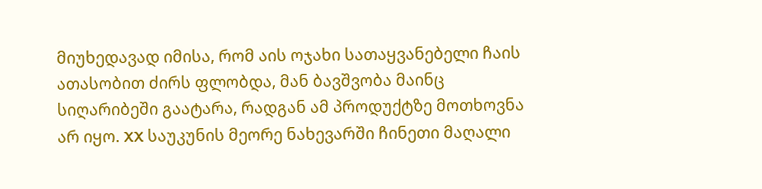მიუხედავად იმისა, რომ აის ოჯახი სათაყვანებელი ჩაის ათასობით ძირს ფლობდა, მან ბავშვობა მაინც სიღარიბეში გაატარა, რადგან ამ პროდუქტზე მოთხოვნა არ იყო. XX საუკუნის მეორე ნახევარში ჩინეთი მაღალი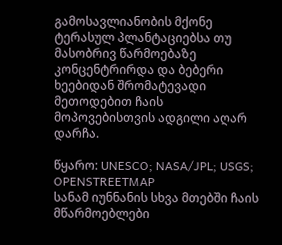გამოსავლიანობის მქონე ტერასულ პლანტაციებსა თუ მასობრივ წარმოებაზე კონცენტრირდა და ბებერი ხეებიდან შრომატევადი მეთოდებით ჩაის მოპოვებისთვის ადგილი აღარ დარჩა.

წყარო: UNESCO; NASA/JPL; USGS; OPENSTREETMAP
სანამ იუნნანის სხვა მთებში ჩაის მწარმოებლები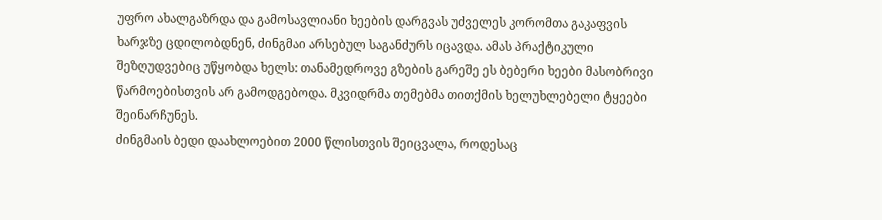უფრო ახალგაზრდა და გამოსავლიანი ხეების დარგვას უძველეს კორომთა გაკაფვის ხარჯზე ცდილობდნენ, ძინგმაი არსებულ საგანძურს იცავდა. ამას პრაქტიკული შეზღუდვებიც უწყობდა ხელს: თანამედროვე გზების გარეშე ეს ბებერი ხეები მასობრივი წარმოებისთვის არ გამოდგებოდა. მკვიდრმა თემებმა თითქმის ხელუხლებელი ტყეები შეინარჩუნეს.
ძინგმაის ბედი დაახლოებით 2000 წლისთვის შეიცვალა, როდესაც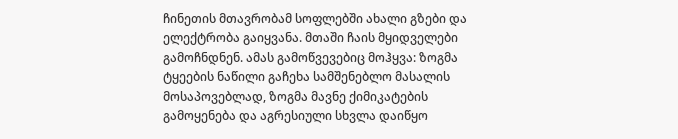ჩინეთის მთავრობამ სოფლებში ახალი გზები და ელექტრობა გაიყვანა. მთაში ჩაის მყიდველები გამოჩნდნენ. ამას გამოწვევებიც მოჰყვა: ზოგმა ტყეების ნაწილი გაჩეხა სამშენებლო მასალის მოსაპოვებლად, ზოგმა მავნე ქიმიკატების გამოყენება და აგრესიული სხვლა დაიწყო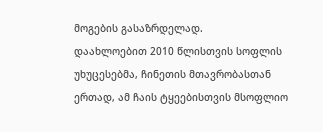მოგების გასაზრდელად.
დაახლოებით 2010 წლისთვის სოფლის უხუცესებმა, ჩინეთის მთავრობასთან ერთად, ამ ჩაის ტყეებისთვის მსოფლიო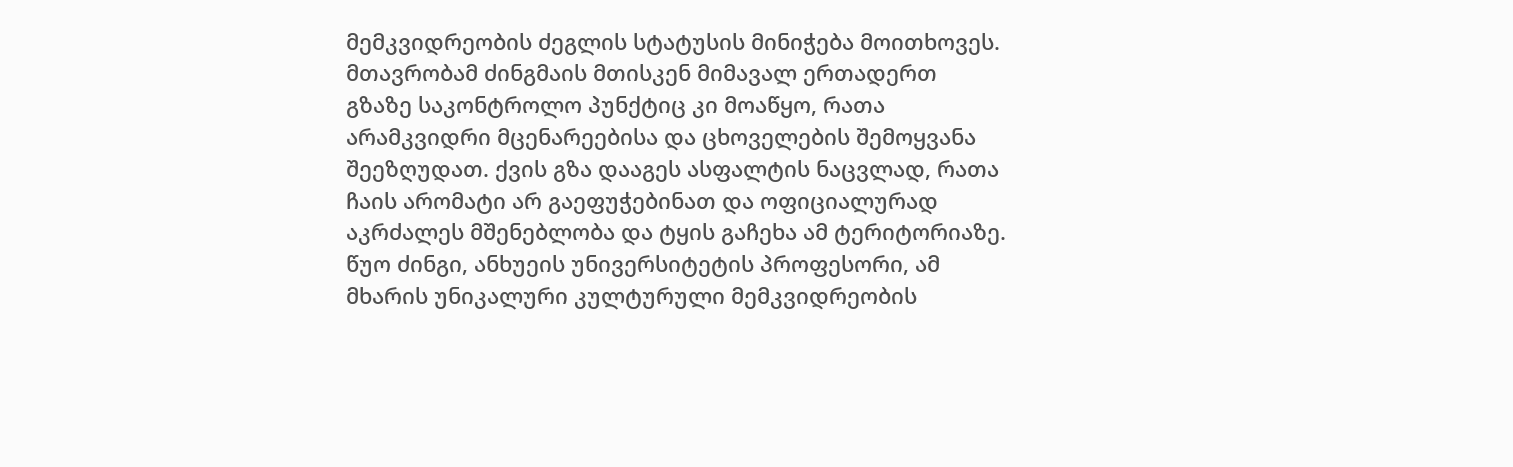მემკვიდრეობის ძეგლის სტატუსის მინიჭება მოითხოვეს. მთავრობამ ძინგმაის მთისკენ მიმავალ ერთადერთ გზაზე საკონტროლო პუნქტიც კი მოაწყო, რათა არამკვიდრი მცენარეებისა და ცხოველების შემოყვანა შეეზღუდათ. ქვის გზა დააგეს ასფალტის ნაცვლად, რათა ჩაის არომატი არ გაეფუჭებინათ და ოფიციალურად აკრძალეს მშენებლობა და ტყის გაჩეხა ამ ტერიტორიაზე.
წუო ძინგი, ანხუეის უნივერსიტეტის პროფესორი, ამ მხარის უნიკალური კულტურული მემკვიდრეობის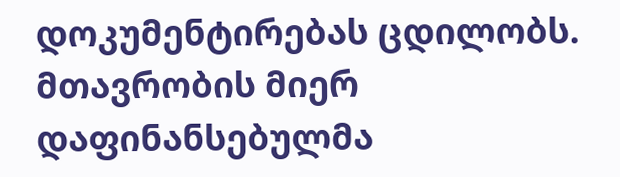დოკუმენტირებას ცდილობს. მთავრობის მიერ დაფინანსებულმა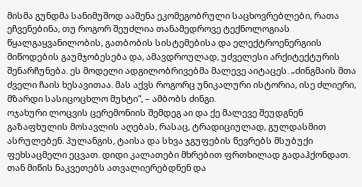მისმა გუნდმა სანიმუშოდ ააშენა ეკომეგობრული საცხოვრებლები, რათა ეჩვენებინა, თუ როგორ შეუძლია თანამედროვე ტექნოლოგიას წყალგაყვანილობის, გათბობის სისტემებისა და ელექტროენერგიის მიწოდების გაუმჯობესება და, ამავდროულად, უძველესი არქიტექტურის შენარჩუნება. ეს მოდელი ადგილობრივებმა მალევე აიტაცეს. „ძინგმაის მთა ძველი ჩაის ხესავითაა. მას აქვს როგორც უნიკალური ისტორია, ისე ძლიერი, მზარდი სასიცოცხლო მუხტი“, – ამბობს ძინგი.
ოჯახური ლოცვის ცერემონიის შემდეგ აი და ქე მალევე შეუდგნენ გაზაფხულის მოსავლის აღებას, რასაც, ტრადიციულად, გულდასმით ასრულებენ. პულანგის, ტაისა და სხვა ჯგუფების წევრებს მსუბუქი ფეხსაცმელი ეცვათ. დიდი კალათები მხრებით ფრთხილად გადაჰქონდათ. თან მიწის ნაკვეთებს ათვალიერებდნენ და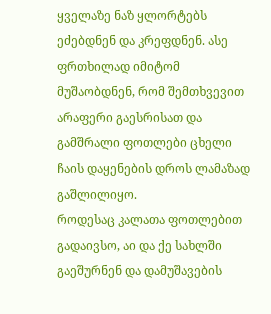ყველაზე ნაზ ყლორტებს ეძებდნენ და კრეფდნენ. ასე ფრთხილად იმიტომ მუშაობდნენ, რომ შემთხვევით არაფერი გაესრისათ და გამშრალი ფოთლები ცხელი ჩაის დაყენების დროს ლამაზად გაშლილიყო.
როდესაც კალათა ფოთლებით გადაივსო, აი და ქე სახლში გაეშურნენ და დამუშავების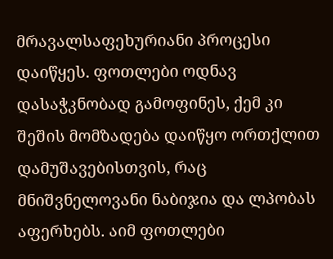მრავალსაფეხურიანი პროცესი დაიწყეს. ფოთლები ოდნავ დასაჭკნობად გამოფინეს, ქემ კი შეშის მომზადება დაიწყო ორთქლით დამუშავებისთვის, რაც მნიშვნელოვანი ნაბიჯია და ლპობას აფერხებს. აიმ ფოთლები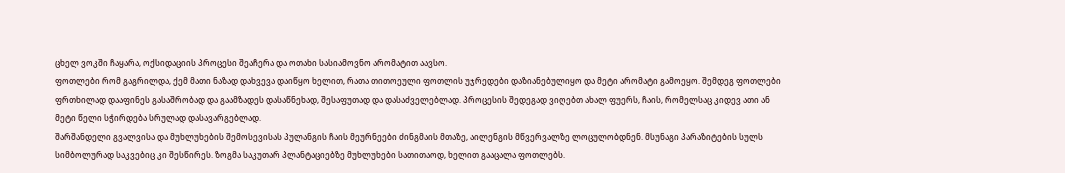ცხელ ვოკში ჩაყარა, ოქსიდაციის პროცესი შეაჩერა და ოთახი სასიამოვნო არომატით აავსო.
ფოთლები რომ გაგრილდა, ქემ მათი ნაზად დახვევა დაიწყო ხელით, რათა თითოეული ფოთლის უჯრედები დაზიანებულიყო და მეტი არომატი გამოეყო. შემდეგ ფოთლები ფრთხილად დააფინეს გასაშრობად და გაამზადეს დასაწნეხად, შესაფუთად და დასაძველებლად. პროცესის შედეგად ვიღებთ ახალ ფუერს, ჩაის, რომელსაც კიდევ ათი ან მეტი წელი სჭირდება სრულად დასავარგებლად.
შარშანდელი გვალვისა და მუხლუხების შემოსევისას პულანგის ჩაის მეურნეები ძინგმაის მთაზე, აილენგის მწვერვალზე ლოცულობდნენ. მსუნაგი პარაზიტების სულს სიმბოლურად საკვებიც კი შესწირეს. ზოგმა საკუთარ პლანტაციებზე მუხლუხები სათითაოდ, ხელით გააცალა ფოთლებს.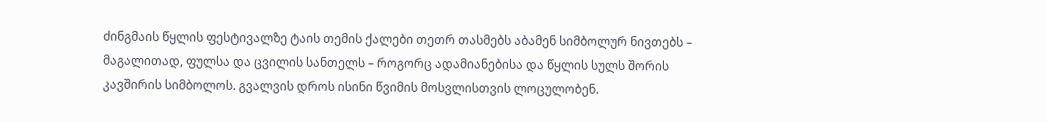ძინგმაის წყლის ფესტივალზე ტაის თემის ქალები თეთრ თასმებს აბამენ სიმბოლურ ნივთებს – მაგალითად, ფულსა და ცვილის სანთელს – როგორც ადამიანებისა და წყლის სულს შორის კავშირის სიმბოლოს. გვალვის დროს ისინი წვიმის მოსვლისთვის ლოცულობენ.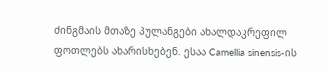ძინგმაის მთაზე პულანგები ახალდაკრეფილ ფოთლებს ახარისხებენ. ესაა Camellia sinensis-ის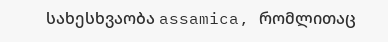სახესხვაობა assamica, რომლითაც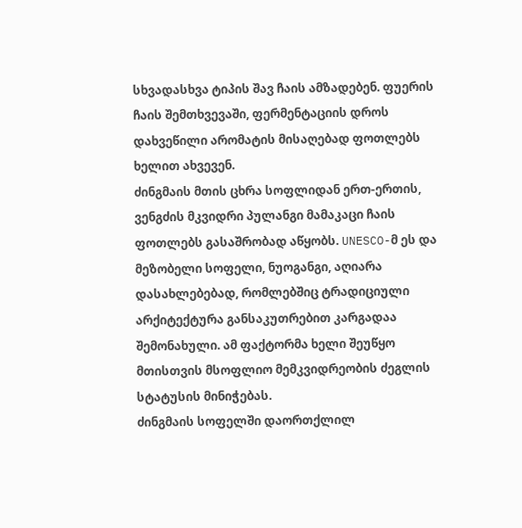სხვადასხვა ტიპის შავ ჩაის ამზადებენ. ფუერის ჩაის შემთხვევაში, ფერმენტაციის დროს დახვეწილი არომატის მისაღებად ფოთლებს ხელით ახვევენ.
ძინგმაის მთის ცხრა სოფლიდან ერთ-ერთის, ვენგძის მკვიდრი პულანგი მამაკაცი ჩაის ფოთლებს გასაშრობად აწყობს. UNESCO-მ ეს და მეზობელი სოფელი, ნუოგანგი, აღიარა დასახლებებად, რომლებშიც ტრადიციული არქიტექტურა განსაკუთრებით კარგადაა შემონახული. ამ ფაქტორმა ხელი შეუწყო მთისთვის მსოფლიო მემკვიდრეობის ძეგლის სტატუსის მინიჭებას.
ძინგმაის სოფელში დაორთქლილ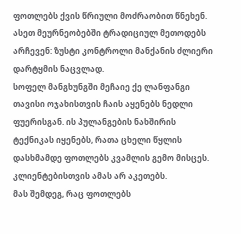ფოთლებს ქვის წრიული მოძრაობით წნეხენ. ასეთ მეურნეობებში ტრადიციულ მეთოდებს არჩევენ: ზუსტი კონტროლი მანქანის ძლიერი დარტყმის ნაცვლად.
სოფელ მანგხუნგში მეჩაიე ქე ლანფანგი თავისი ოჯახისთვის ჩაის აყენებს ნედლი ფუერისგან. ის პულანგების ნახშირის ტექნიკას იყენებს, რათა ცხელი წყლის დასხმამდე ფოთლებს კვამლის გემო მისცეს. კლიენტებისთვის ამას არ აკეთებს.
მას შემდეგ, რაც ფოთლებს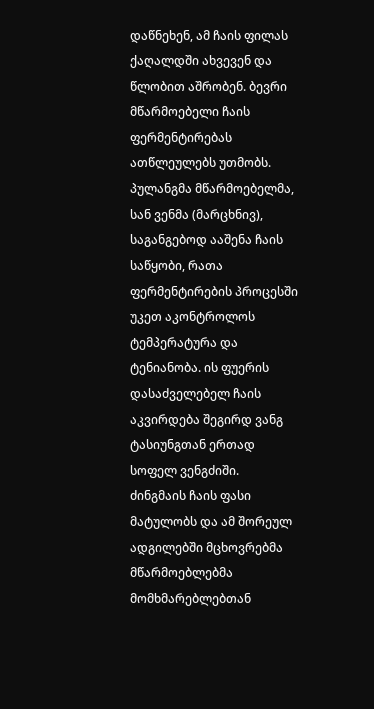დაწნეხენ, ამ ჩაის ფილას ქაღალდში ახვევენ და წლობით აშრობენ. ბევრი მწარმოებელი ჩაის ფერმენტირებას ათწლეულებს უთმობს.
პულანგმა მწარმოებელმა, სან ვენმა (მარცხნივ), საგანგებოდ ააშენა ჩაის საწყობი, რათა ფერმენტირების პროცესში უკეთ აკონტროლოს ტემპერატურა და ტენიანობა. ის ფუერის დასაძველებელ ჩაის აკვირდება შეგირდ ვანგ ტასიუნგთან ერთად სოფელ ვენგძიში.
ძინგმაის ჩაის ფასი მატულობს და ამ შორეულ ადგილებში მცხოვრებმა მწარმოებლებმა მომხმარებლებთან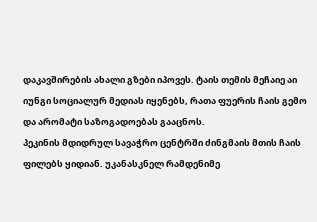დაკავშირების ახალი გზები იპოვეს. ტაის თემის მეჩაიე აი იუნგი სოციალურ მედიას იყენებს, რათა ფუერის ჩაის გემო და არომატი საზოგადოებას გააცნოს.
პეკინის მდიდრულ სავაჭრო ცენტრში ძინგმაის მთის ჩაის ფილებს ყიდიან. უკანასკნელ რამდენიმე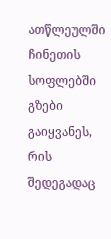ათწლეულში ჩინეთის სოფლებში გზები გაიყვანეს, რის შედეგადაც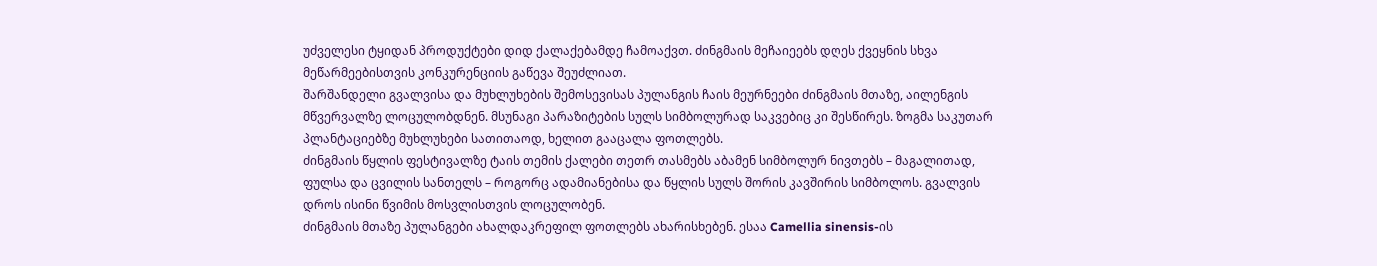უძველესი ტყიდან პროდუქტები დიდ ქალაქებამდე ჩამოაქვთ. ძინგმაის მეჩაიეებს დღეს ქვეყნის სხვა მეწარმეებისთვის კონკურენციის გაწევა შეუძლიათ.
შარშანდელი გვალვისა და მუხლუხების შემოსევისას პულანგის ჩაის მეურნეები ძინგმაის მთაზე, აილენგის მწვერვალზე ლოცულობდნენ. მსუნაგი პარაზიტების სულს სიმბოლურად საკვებიც კი შესწირეს. ზოგმა საკუთარ პლანტაციებზე მუხლუხები სათითაოდ, ხელით გააცალა ფოთლებს.
ძინგმაის წყლის ფესტივალზე ტაის თემის ქალები თეთრ თასმებს აბამენ სიმბოლურ ნივთებს – მაგალითად, ფულსა და ცვილის სანთელს – როგორც ადამიანებისა და წყლის სულს შორის კავშირის სიმბოლოს. გვალვის დროს ისინი წვიმის მოსვლისთვის ლოცულობენ.
ძინგმაის მთაზე პულანგები ახალდაკრეფილ ფოთლებს ახარისხებენ. ესაა Camellia sinensis-ის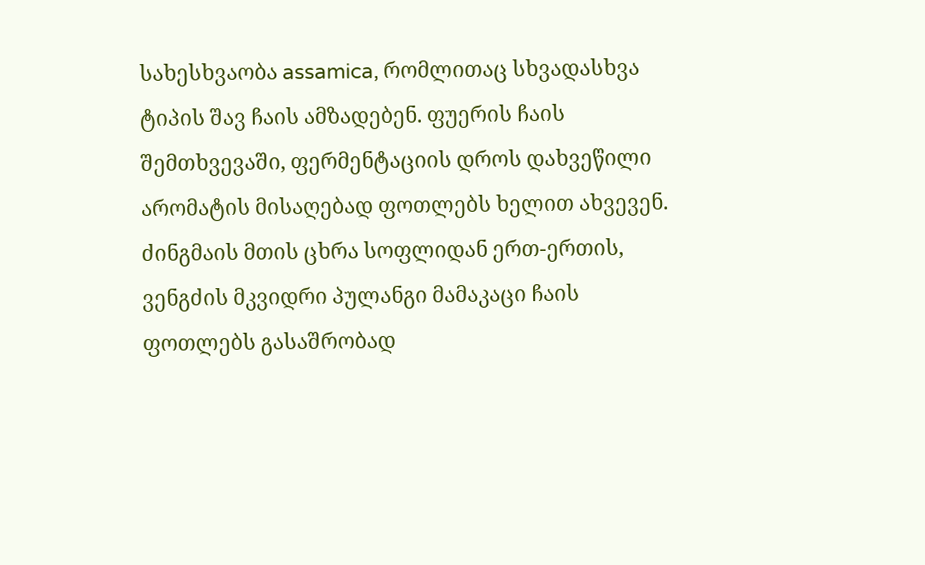სახესხვაობა assamica, რომლითაც სხვადასხვა ტიპის შავ ჩაის ამზადებენ. ფუერის ჩაის შემთხვევაში, ფერმენტაციის დროს დახვეწილი არომატის მისაღებად ფოთლებს ხელით ახვევენ.
ძინგმაის მთის ცხრა სოფლიდან ერთ-ერთის, ვენგძის მკვიდრი პულანგი მამაკაცი ჩაის ფოთლებს გასაშრობად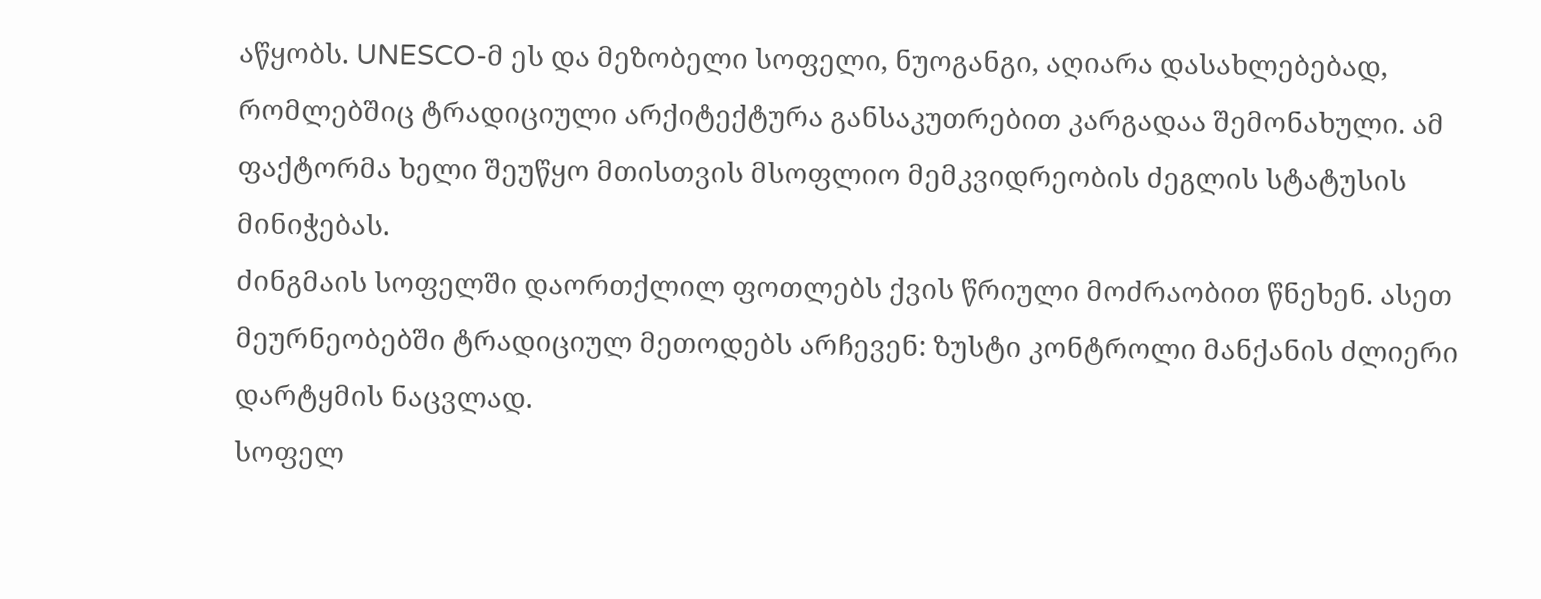აწყობს. UNESCO-მ ეს და მეზობელი სოფელი, ნუოგანგი, აღიარა დასახლებებად, რომლებშიც ტრადიციული არქიტექტურა განსაკუთრებით კარგადაა შემონახული. ამ ფაქტორმა ხელი შეუწყო მთისთვის მსოფლიო მემკვიდრეობის ძეგლის სტატუსის მინიჭებას.
ძინგმაის სოფელში დაორთქლილ ფოთლებს ქვის წრიული მოძრაობით წნეხენ. ასეთ მეურნეობებში ტრადიციულ მეთოდებს არჩევენ: ზუსტი კონტროლი მანქანის ძლიერი დარტყმის ნაცვლად.
სოფელ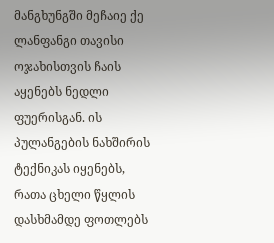მანგხუნგში მეჩაიე ქე ლანფანგი თავისი ოჯახისთვის ჩაის აყენებს ნედლი ფუერისგან. ის პულანგების ნახშირის ტექნიკას იყენებს, რათა ცხელი წყლის დასხმამდე ფოთლებს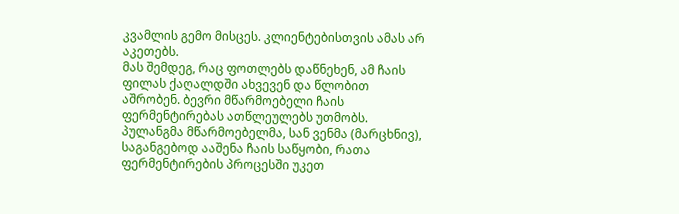კვამლის გემო მისცეს. კლიენტებისთვის ამას არ აკეთებს.
მას შემდეგ, რაც ფოთლებს დაწნეხენ, ამ ჩაის ფილას ქაღალდში ახვევენ და წლობით აშრობენ. ბევრი მწარმოებელი ჩაის ფერმენტირებას ათწლეულებს უთმობს.
პულანგმა მწარმოებელმა, სან ვენმა (მარცხნივ), საგანგებოდ ააშენა ჩაის საწყობი, რათა ფერმენტირების პროცესში უკეთ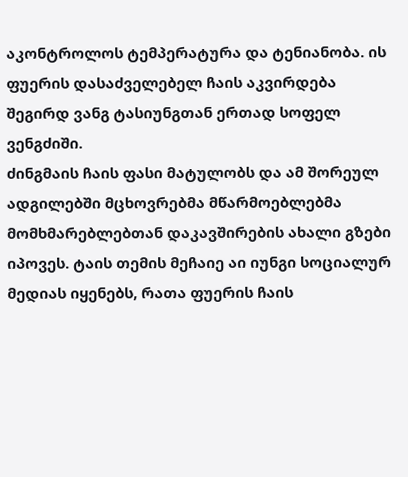აკონტროლოს ტემპერატურა და ტენიანობა. ის ფუერის დასაძველებელ ჩაის აკვირდება შეგირდ ვანგ ტასიუნგთან ერთად სოფელ ვენგძიში.
ძინგმაის ჩაის ფასი მატულობს და ამ შორეულ ადგილებში მცხოვრებმა მწარმოებლებმა მომხმარებლებთან დაკავშირების ახალი გზები იპოვეს. ტაის თემის მეჩაიე აი იუნგი სოციალურ მედიას იყენებს, რათა ფუერის ჩაის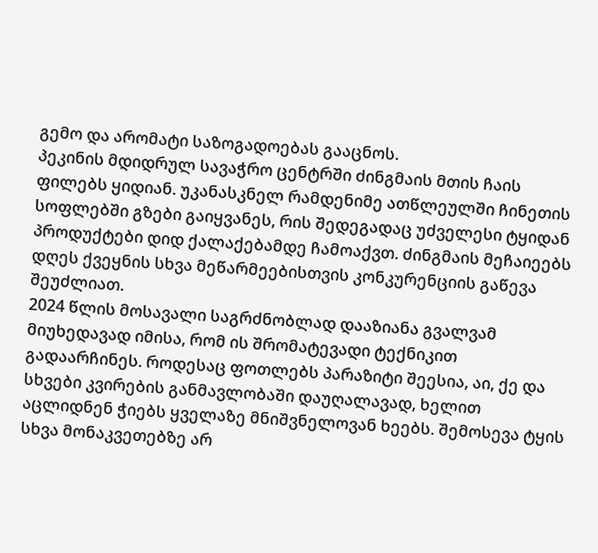გემო და არომატი საზოგადოებას გააცნოს.
პეკინის მდიდრულ სავაჭრო ცენტრში ძინგმაის მთის ჩაის ფილებს ყიდიან. უკანასკნელ რამდენიმე ათწლეულში ჩინეთის სოფლებში გზები გაიყვანეს, რის შედეგადაც უძველესი ტყიდან პროდუქტები დიდ ქალაქებამდე ჩამოაქვთ. ძინგმაის მეჩაიეებს დღეს ქვეყნის სხვა მეწარმეებისთვის კონკურენციის გაწევა შეუძლიათ.
2024 წლის მოსავალი საგრძნობლად დააზიანა გვალვამ მიუხედავად იმისა, რომ ის შრომატევადი ტექნიკით გადაარჩინეს. როდესაც ფოთლებს პარაზიტი შეესია, აი, ქე და სხვები კვირების განმავლობაში დაუღალავად, ხელით აცლიდნენ ჭიებს ყველაზე მნიშვნელოვან ხეებს. შემოსევა ტყის სხვა მონაკვეთებზე არ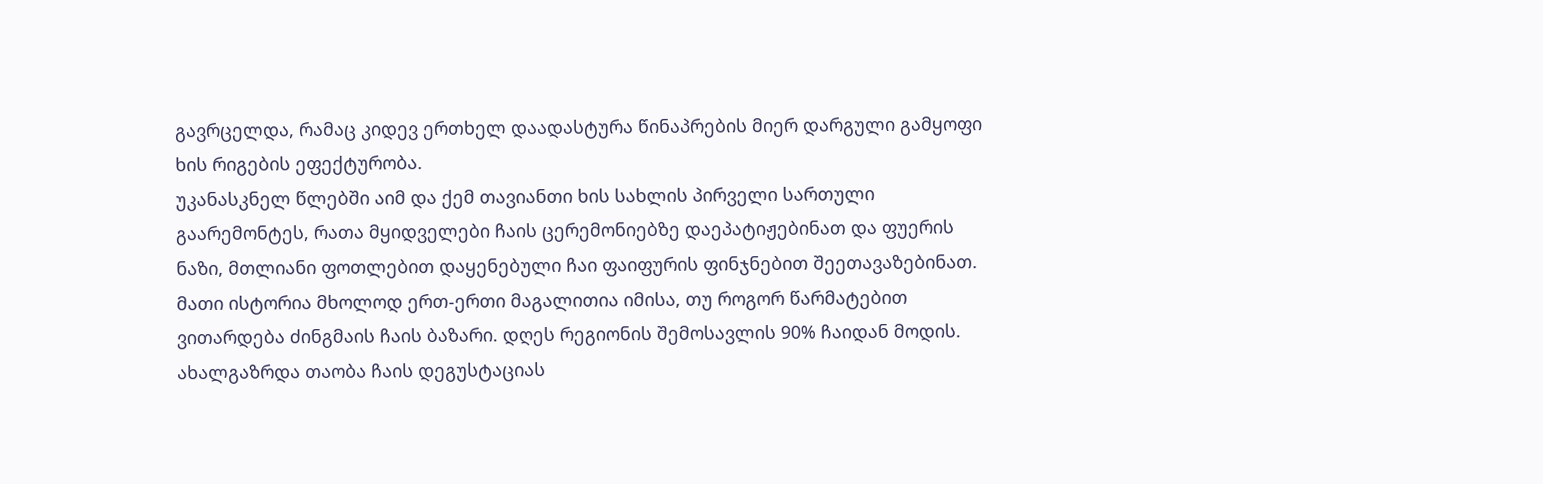გავრცელდა, რამაც კიდევ ერთხელ დაადასტურა წინაპრების მიერ დარგული გამყოფი ხის რიგების ეფექტურობა.
უკანასკნელ წლებში აიმ და ქემ თავიანთი ხის სახლის პირველი სართული გაარემონტეს, რათა მყიდველები ჩაის ცერემონიებზე დაეპატიჟებინათ და ფუერის ნაზი, მთლიანი ფოთლებით დაყენებული ჩაი ფაიფურის ფინჯნებით შეეთავაზებინათ. მათი ისტორია მხოლოდ ერთ-ერთი მაგალითია იმისა, თუ როგორ წარმატებით ვითარდება ძინგმაის ჩაის ბაზარი. დღეს რეგიონის შემოსავლის 90% ჩაიდან მოდის. ახალგაზრდა თაობა ჩაის დეგუსტაციას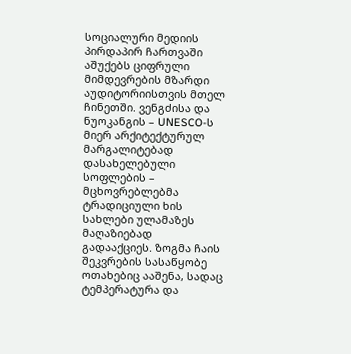სოციალური მედიის პირდაპირ ჩართვაში აშუქებს ციფრული მიმდევრების მზარდი აუდიტორიისთვის მთელ ჩინეთში. ვენგძისა და ნუოკანგის – UNESCO-ს მიერ არქიტექტურულ მარგალიტებად დასახელებული სოფლების – მცხოვრებლებმა ტრადიციული ხის სახლები ულამაზეს მაღაზიებად გადააქციეს. ზოგმა ჩაის შეკვრების სასაწყობე ოთახებიც ააშენა, სადაც ტემპერატურა და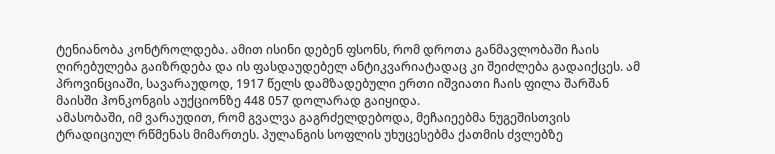ტენიანობა კონტროლდება. ამით ისინი დებენ ფსონს, რომ დროთა განმავლობაში ჩაის ღირებულება გაიზრდება და ის ფასდაუდებელ ანტიკვარიატადაც კი შეიძლება გადაიქცეს. ამ პროვინციაში, სავარაუდოდ, 1917 წელს დამზადებული ერთი იშვიათი ჩაის ფილა შარშან მაისში ჰონკონგის აუქციონზე 448 057 დოლარად გაიყიდა.
ამასობაში, იმ ვარაუდით, რომ გვალვა გაგრძელდებოდა, მეჩაიეებმა ნუგეშისთვის ტრადიციულ რწმენას მიმართეს. პულანგის სოფლის უხუცესებმა ქათმის ძვლებზე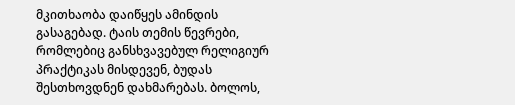მკითხაობა დაიწყეს ამინდის გასაგებად. ტაის თემის წევრები, რომლებიც განსხვავებულ რელიგიურ პრაქტიკას მისდევენ, ბუდას შესთხოვდნენ დახმარებას. ბოლოს,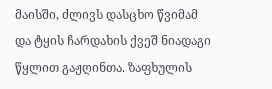მაისში, ძლივს დასცხო წვიმამ და ტყის ჩარდახის ქვეშ ნიადაგი წყლით გაჟღინთა. ზაფხულის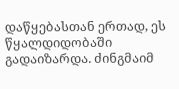დაწყებასთან ერთად, ეს წყალდიდობაში გადაიზარდა. ძინგმაიმ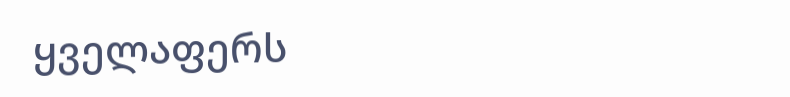ყველაფერს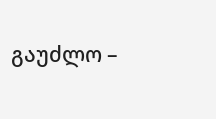გაუძლო –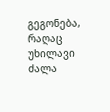გეგონება, რაღაც უხილავი ძალა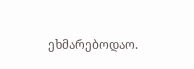ეხმარებოდაო.